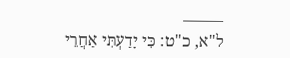——–
ל"א, כ"ט: כִּי יָדַעְתִּי אַחֲרֵי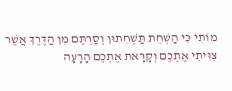מוֹתִי כִּי הַשְׁחֵת תַּשְׁחִתוּן וְסַרְתֶּם מִן הַדֶּרֶךְ אֲשֶׁר צִוִּיתִי אֶתְכֶם וְקָרָאת אֶתְכֶם הָרָעָה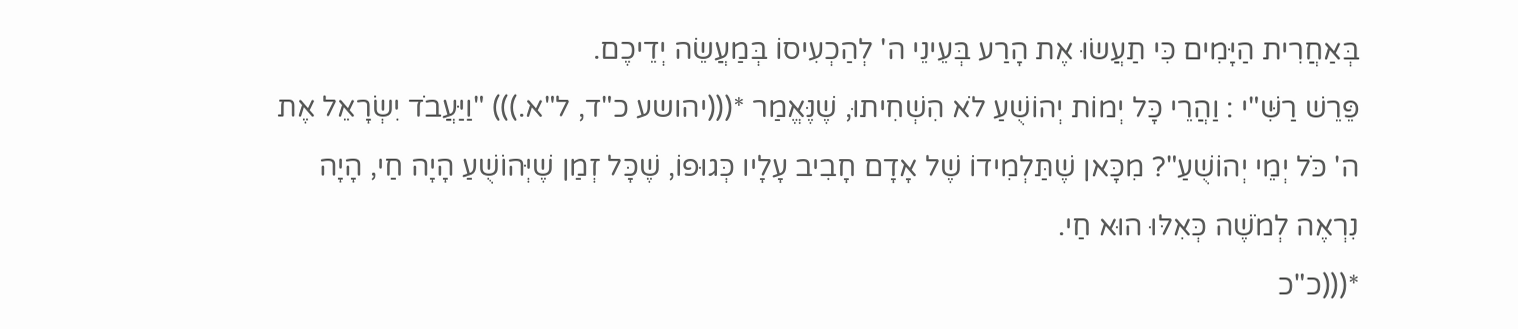בְּאַחֲרִית הַיָּמִים כִּי תַעֲשׂוּ אֶת הָרַע בְּעֵינֵי ה' לְהַכְעִיסוֹ בְּמַעֲשֵׂה יְדֵיכֶם.
פֵּרֵשׁ רַשִּׁ"י : וַהֲרֵי כָּל יְמוֹת יְהוֹשֻׁעַ לֹא הִשְׁחִיתוּ, שֶׁנֶּאֱמַר *(((יהושע כ"ד, ל"א.))) "וַיַּעֲבֹד יִשְׂרָאֵל אֶת ה' כֹּל יְמֵי יְהוֹשֻׁעַ"? מִכָּאן שֶׁתַּלְמִידוֹ שֶׁל אָדָם חָבִיב עָלָיו כְּגוּפוֹ, שֶׁכָּל זְמַן שֶׁיְּהוֹשֻׁעַ הָיָה חַי, הָיָה נִרְאֶה לְמֹשֶׁה כְּאִלּוּ הוּא חַי.
*(((כ"כ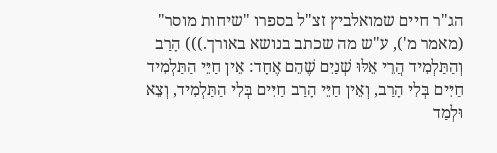הג"ר חיים שמואלביץ זצ"ל בספרו "שיחות מוסר" (מאמר מ'), ע"ש מה שכתב בנושא באורך.))) הָרַב וְהַתַּלְמִיד הֲרֵי אֵלּוּ שְׁנַיִם שֶׁהֵם אֶחָד: אֵין חַיֵּי הַתַּלְמִיד חַיִּים בְּלִי הָרַב, וְאֵין חַיֵּי הָרַב חַיִּים בְּלִי הַתַּלְמִיד, וְצֵא וּלְמַד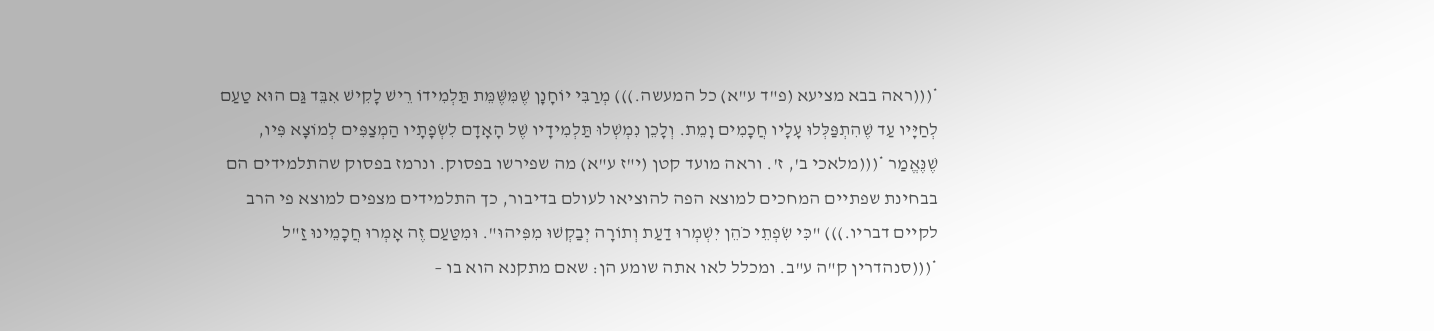*(((ראה בבא מציעא (פ"ד ע"א) כל המעשה.))) מְרַבִּי יוֹחָנָן שֶׁמִּשֶּׁמֵּת תַּלְמִידוֹ רֵישׁ לָקִישׁ אִבֵּד גַּם הוּא טַעַם לְחַיָּיו עַד שֶׁהִתְפַּלְּלוּ עָלָיו חֲכָמִים וָמֵת. וְלָכֵן נִמְשְׁלוּ תַּלְמִידָיו שֶׁל הָאָדָם לִשְׂפָתָיו הַמְצַפִּים לְמוֹצָא פִּיו, שֶׁנֶּאֱמַר *(((מלאכי ב', ז'. וראה מועד קטן (י"ז ע"א) מה שפירשו בפסוק. ונרמז בפסוק שהתלמידים הם בבחינת שפתיים המחכים למוצא הפה להוציאו לעולם בדיבור, כך התלמידים מצפים למוצא פי הרב לקיים דבריו.))) "כִּי שִׂפְתֵי כֹהֵן יִשְׁמְרוּ דַעַת וְתוֹרָה יְבַקְשׁוּ מִפִּיהוּ". וּמִטַּעַם זֶה אָמְרוּ חֲכָמֵינוּ זַ"ל *(((סנהדרין ק"ה ע"ב. ומכלל לאו אתה שומע הן: שאם מתקנא הוא בו –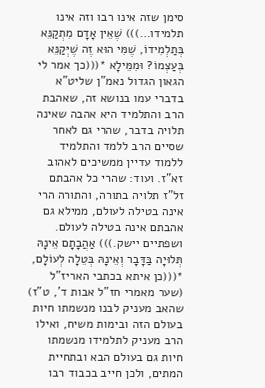סימן שזה אינו רבו וזה אינו תלמידו…))) שֶׁאֵין אָדָם מִתְקַנֵּא בְּתַלְמִידוֹ, שֶׁמִּי הוּא זֶה שֶׁיְּקַנֵּא בְּעַצְמוֹ? וּמִמֵּילָא *(((כך אמר לי הגאון הגדול נאמ"ן שליט"א בדברי עמו בנושא זה, שאהבת הרב והתלמיד היא אהבה שאינה תלויה בדבר, שהרי גם לאחר שסיים הרב ללמד והתלמיד ללמוד עדיין ממשיכים לאהוב זא"ז. ועוד: שהרי כל אהבתם זל"ז תלויה בתורה, והתורה הרי אינה בטילה לעולם, ממילא גם אהבתם אינה בטילה לעולם. ושפתיים יישק.))) אַהֲבָתָם אֵינָהּ תְּלוּיָה בַּדָּבָר וְאֵינָהּ בְּטֵלָה לְעוֹלָם, *(((כן איתא בכתבי האריז"ל (שער מאמרי חז"ל אבות ד', ט"ז) שהאב מעניק לבנו מנשמתו חיות בעולם הזה ובימות משיח, ואילו הרב מעניק לתלמידו מנשמתו חיות גם בעולם הבא ובתחיית המתים, ולכן חייב בכבוד רבו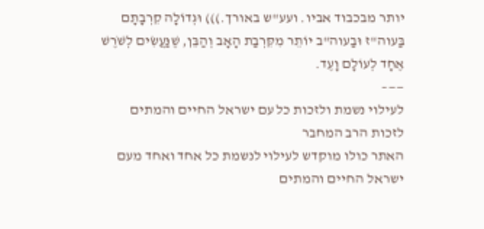יותר מבכבוד אביו. ועע"ש באורך.))) וּגְדוֹלָה קִרְבָתָם בַּעוה"ז וּבַעוה"ב יוֹתֵר מִקִּרְבַת הָאָב וְהַבֵּן, שֶׁנַּעֲשִׂים לְשֹׁרֶשׁ אֶחָד לְעוֹלָם וָעֶד.
——–
לעילוי נשמת ולזכות כל עם ישראל החיים והמתים
לזכות הרב המחבר
האתר כולו מוקדש לעילוי לנשמת כל אחד ואחד מעם ישראל החיים והמתים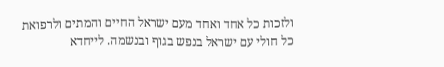ולזכות כל אחד ואחד מעם ישראל החיים והמתים ולרפואת כל חולי עם ישראל בנפש בגוף ובנשמה. לייחדא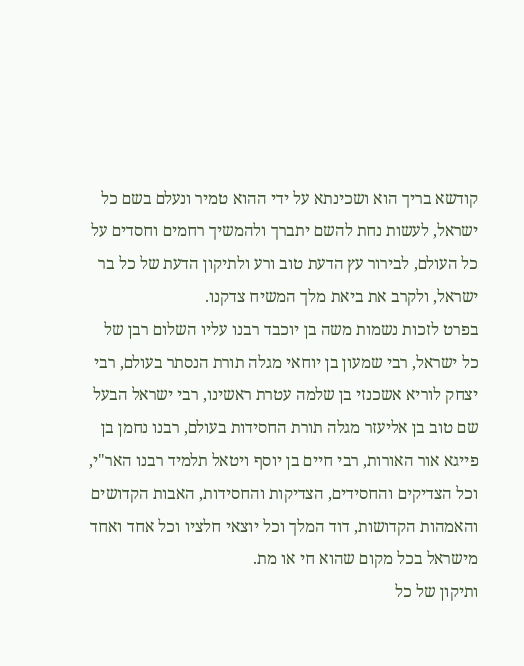קודשא בריך הוא ושכינתא על ידי ההוא טמיר ונעלם בשם כל ישראל, לעשות נחת להשם יתברך ולהמשיך רחמים וחסדים על כל העולם, לבירור עץ הדעת טוב ורע ולתיקון הדעת של כל בר ישראל, ולקרב את ביאת מלך המשיח צדקנו.
בפרט לזכות נשמות משה בן יוכבד רבנו עליו השלום רבן של כל ישראל, רבי שמעון בן יוחאי מגלה תורת הנסתר בעולם, רבי יצחק לוריא אשכנזי בן שלמה עטרת ראשינו, רבי ישראל הבעל שם טוב בן אליעזר מגלה תורת החסידות בעולם, רבנו נחמן בן פייגא אור האורות, רבי חיים בן יוסף ויטאל תלמיד רבנו האר"י, וכל הצדיקים והחסידים, הצדיקות והחסידות, האבות הקדושים והאמהות הקדושות, דוד המלך וכל יוצאי חלציו וכל אחד ואחד מישראל בכל מקום שהוא חי או מת.
ותיקון של כל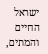ישראל החיים והמתים,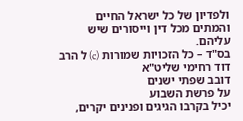ולפדיון של כל ישראל החיים והמתים מכל דין וייסורים שיש עליהם.
בס"ד – כל הזכויות שמורות (c) ל הרב דוד רחימי שליט"א
דובב שפתי ישנים
על פרשת השבוע
יכיל בקרבו הגיגים ופנינים יקרים,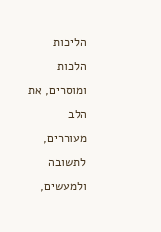הליכות הלכות ומוסרים, את הלב מעוררים,
לתשובה ולמעשים,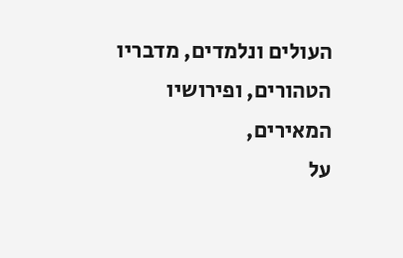העולים ונלמדים, מדבריו הטהורים, ופירושיו המאירים,
על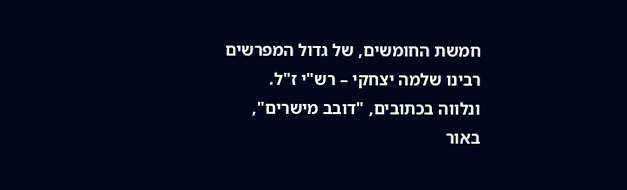חמשת החומשים, של גדול המפרשים רבינו שלמה יצחקי – רש"י ז"ל.
ונלווה בכתובים, "דובב מישרים", באור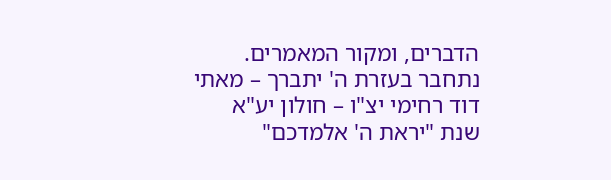הדברים, ומקור המאמרים.
נתחבר בעזרת ה' יתברך – מאתי דוד רחימי יצ"ו – חולון יע"א
שנת "יראת ה' אלמדכם"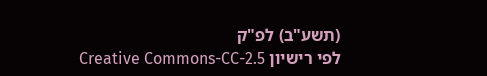(תשע"ב) לפ"ק
לפי רישיון Creative Commons-CC-2.5